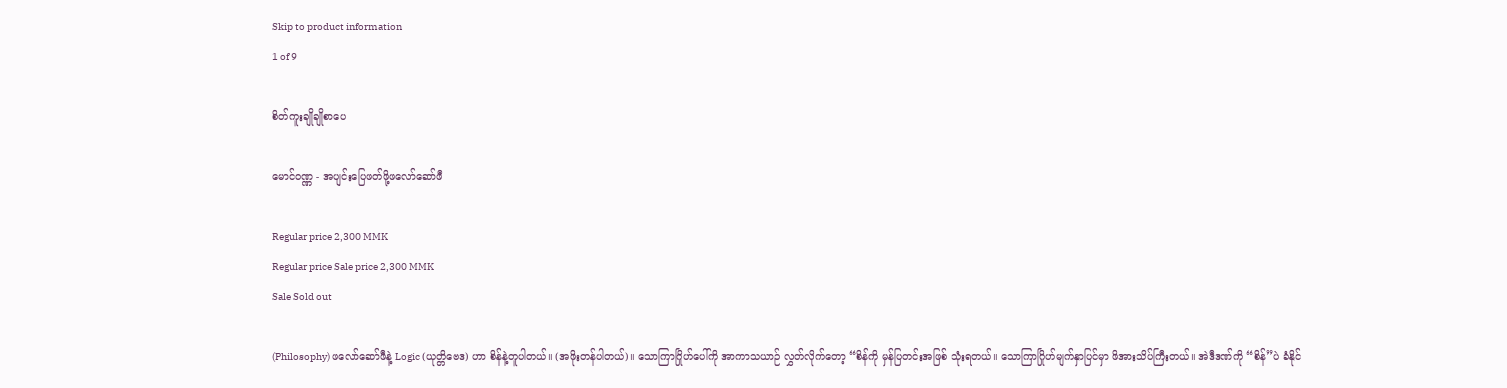Skip to product information
1 of 9

စိတ်ကူးချိုချိုစာပေ

မောင်ဝဏ္ဏ - အပျင်းပြေဖတ်ဖို့ဖလော်ဆော်ဖီ

Regular price 2,300 MMK
Regular price Sale price 2,300 MMK
Sale Sold out

(Philosophy) ဖလော်ဆော်ဖီနဲ့ Logic (ယုတ္တိဗေဒ) ဟာ စိန်နဲ့တူပါတယ်။ (အဖိုးတန်ပါတယ်)။ သောကြာဂြိုဟ်ပေါ်ကို အာကာသယာဉ် လွှတ်လိုက်တော့ “စိန်ကို မှန်ပြတင်းအဖြစ် သုံးရတယ်။ သောကြာဂြိုဟ်မျက်နှာပြင်မှာ ဖိအားသိပ်ကြီးတယ်။ အဲဒီဒဏ်ကို “စိန်”ပဲ ခံနိုင်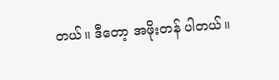တယ်။ ဒီတော့ အဖိုးတန် ပါတယ်။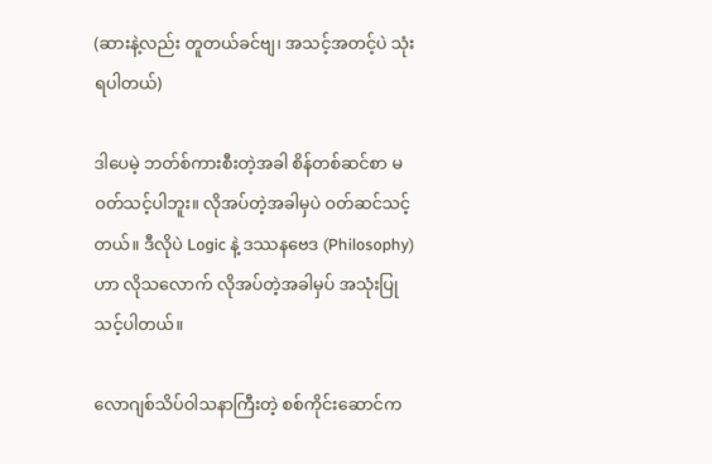(ဆားနဲ့လည်း တူတယ်ခင်ဗျ၊ အသင့်အတင့်ပဲ သုံးရပါတယ်)

ဒါပေမဲ့ ဘတ်စ်ကားစီးတဲ့အခါ စိန်တစ်ဆင်စာ မဝတ်သင့်ပါဘူး။ လိုအပ်တဲ့အခါမှပဲ ဝတ်ဆင်သင့်တယ်။ ဒီလိုပဲ Logic နဲ့ ဒဿနဗေဒ (Philosophy) ဟာ လိုသလောက် လိုအပ်တဲ့အခါမှပ် အသုံးပြုသင့်ပါတယ်။

လောဂျစ်သိပ်ဝါသနာကြီးတဲ့ စစ်ကိုင်းဆောင်က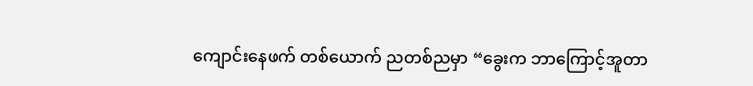ကျောင်းနေဖက် တစ်ယောက် ညတစ်ညမှာ “ခွေးက ဘာကြောင့်အူတာ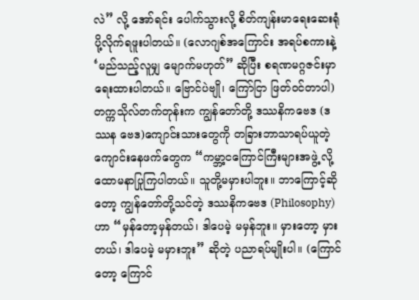လဲ” လို့ အော်ရင်း ပေါက်သွားလို့ စိတ်ကျန်းမာရေးဆေးရုံ ပို့လိုက်ရဖူးပါတယ်။ (လောဂျစ်အကြောင်း အရပ်စကားနဲ့ ‘မည်သည့်လူမျှ မျောက်မဟုတ်” ဆိုပြီး စရဏမဂ္ဂဇင်းမှာ ရေးထားပါတယ်။ ဗြောင်ပဲဗျို၊ ကြော်ငြာ ဖြတ်ဝင်တာပါ) တက္ကသိုလ်တက်တုန်းက ကျွန်တော်တို့ ဒဿနိကဗေဒ (ဒဿန ဗေဒ)ကျောင်းသားတွေကို တခြားဘာသာရပ်ယူတဲ့ ကျောင်းနေဖက်တွေက “ကမ္ဘာ့ငကြောင်ကြီးများအဖွဲ့ လို့ ထောမနာပြုကြပါတယ်။ သူတို့မမှားပါဘူး။ ဘာကြောင့်ဆိုတော့ ကျွန်တော်တို့သင်တဲ့ ဒဿနိကဗေဒ (Philosophy)ဟာ “မှန်တော့မှန်တယ်၊ ဒါပေမဲ့ မမှန်ဘူး။ မှားတော့ မှားတယ်၊ ဒါပေမဲ့ မမှားဘူး” ဆိုတဲ့ ပညာရပ်မျိုးပါ။ (ကြောင်တော့ ကြောင်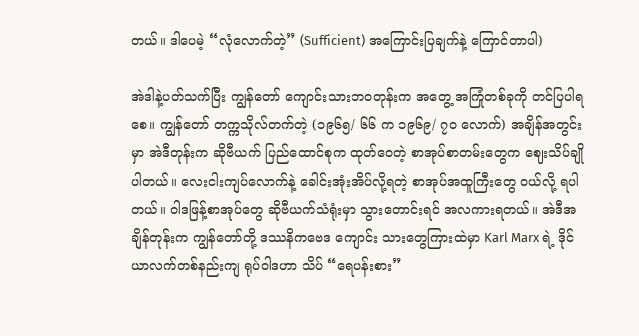တယ်။ ဒါပေမဲ့ “လုံလောက်တဲ့” (Sufficient) အကြောင်းပြချက်နဲ့ ကြောင်တာပါ)

အဲဒါနဲ့ပတ်သက်ပြီး ကျွန်တော် ကျောင်းသားဘဝတုန်းက အတွေ့ အကြုံတစ်ခုကို တင်ပြပါရစေ။ ကျွန်တော် တက္ကသိုလ်တက်တဲ့ (၁၉၆၅/ ၆၆ က ၁၉၆၉/ ၇ဝ လောက်) အချိန်အတွင်းမှာ အဲဒီတုန်းက ဆိုဗီယက် ပြည်ထောင်စုက ထုတ်ဝေတဲ့ စာအုပ်စာတမ်းတွေက ဈေးသိပ်ချိုပါတယ်။ လေးငါးကျပ်လောက်နဲ့ ခေါင်းအုံးအိပ်လို့ရတဲ့ စာအုပ်အထူကြီးတွေ ဝယ်လို့ ရပါတယ်။ ဝါဒဖြန့်စာအုပ်တွေ ဆိုဗီယက်သံရုံးမှာ သွားတောင်းရင် အလကားရတယ်။ အဲဒီအချိန်တုန်းက ကျွန်တော်တို့ ဒဿနိကဗေဒ ကျောင်း သားတွေကြားထဲမှာ Karl Marx ရဲ့ ဒိုင်ယာလက်တစ်နည်းကျ ရုပ်ဝါဒဟာ သိပ် “ရေပန်းစား”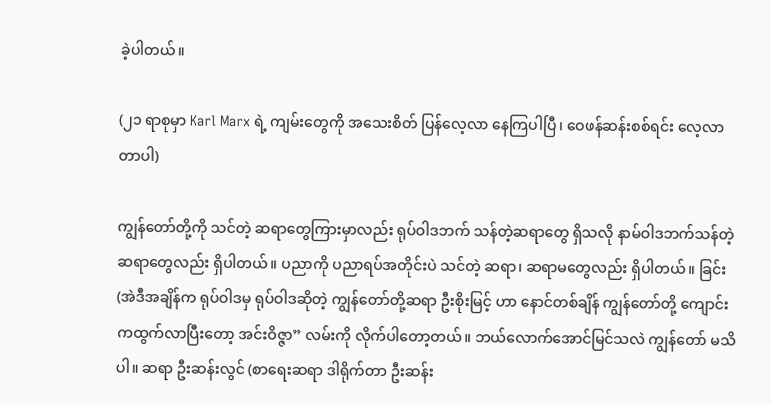ခဲ့ပါတယ်။

(၂၁ ရာစုမှာ Karl Marx ရဲ့ ကျမ်းတွေကို အသေးစိတ် ပြန်လေ့လာ နေကြပါပြီ၊ ဝေဖန်ဆန်းစစ်ရင်း လေ့လာတာပါ)

ကျွန်တော်တို့ကို သင်တဲ့ ဆရာတွေကြားမှာလည်း ရုပ်ဝါဒဘက် သန်တဲ့ဆရာတွေ ရှိသလို နာမ်ဝါဒဘက်သန်တဲ့ ဆရာတွေလည်း ရှိပါတယ်။ ပညာကို ပညာရပ်အတိုင်းပဲ သင်တဲ့ ဆရာ၊ ဆရာမတွေလည်း ရှိပါတယ်။ ခြင်း (အဲဒီအချိန်က ရုပ်ဝါဒမှ ရုပ်ဝါဒဆိုတဲ့ ကျွန်တော်တို့ဆရာ ဦးစိုးမြင့် ဟာ နောင်တစ်ချိန် ကျွန်တော်တို့ ကျောင်းကထွက်လာပြီးတော့ အင်းဝိဇ္ဇာ” လမ်းကို လိုက်ပါတော့တယ်။ ဘယ်လောက်အောင်မြင်သလဲ ကျွန်တော် မသိပါ။ ဆရာ ဦးဆန်းလွင် (စာရေးဆရာ ဒါရိုက်တာ ဦးဆန်း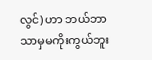လွင်) ဟာ ဘယ်ဘာသာမှမကိုးကွယ်ဘူး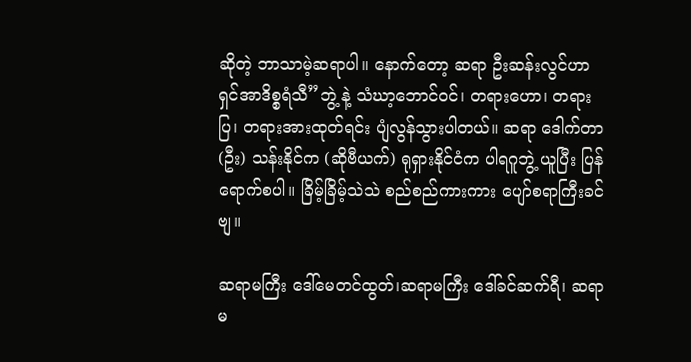ဆိုတဲ့ ဘာသာမဲ့ဆရာပါ။ နောက်တော့ ဆရာ ဦးဆန်းလွင်ဟာ ရှင်အာဒိစ္စရံသီ”ဘွဲ့ နဲ့ သံဃာ့ဘောင်ဝင်၊ တရားဟော၊ တရားပြ၊ တရားအားထုတ်ရင်း ပျံလွန်သွားပါတယ်။ ဆရာ ဒေါက်တာ (ဦး) သန်းနိုင်က (ဆိုဗီယက်) ရုရှားနိုင်ငံက ပါရဂူဘွဲ့ ယူပြီး ပြန်ရောက်စပါ။ ခြိမ့်ခြိမ့်သဲသဲ စည်စည်ကားကား ပျော်စရာကြီးခင်ဗျ။

ဆရာမကြီး ဒေါ်မေတင်ထွတ်၊ဆရာမကြီး ဒေါ်ခင်ဆက်ရီ၊ ဆရာမ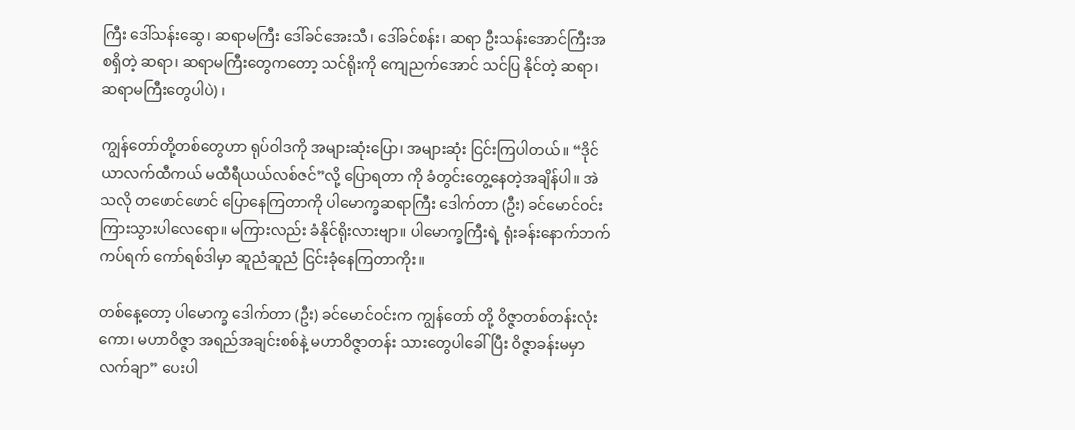ကြီး ဒေါ်သန်းဆွေ၊ ဆရာမကြီး ဒေါ်ခင်အေးသီ၊ ဒေါ်ခင်စန်း၊ ဆရာ ဦးသန်းအောင်ကြီးအစရှိတဲ့ ဆရာ၊ ဆရာမကြီးတွေကတော့ သင်ရိုးကို ကျေညက်အောင် သင်ပြ နိုင်တဲ့ ဆရာ၊ ဆရာမကြီးတွေပါပဲ) ၊

ကျွန်တော်တို့တစ်တွေဟာ ရုပ်ဝါဒကို အများဆုံးပြော၊ အများဆုံး ငြင်းကြပါတယ်။ “ဒိုင်ယာလက်ထီကယ် မထီရီယယ်လစ်ဇင်”လို့ ပြောရတာ ကို ခံတွင်းတွေ့နေတဲ့အချိန်ပါ။ အဲသလို တဖောင်ဖောင် ပြောနေကြတာကို ပါမောက္ခဆရာကြီး ဒေါက်တာ (ဦး) ခင်မောင်ဝင်း ကြားသွားပါလေရော။ မကြားလည်း ခံနိုင်ရိုးလားဗျာ။ ပါမောက္ခကြီးရဲ့ ရုံးခန်းနောက်ဘက်ကပ်ရက် ကော်ရစ်ဒါမှာ ဆူညံဆူညံ ငြင်းခုံနေကြတာကိုး။

တစ်နေ့တော့ ပါမောက္ခ ဒေါက်တာ (ဦး) ခင်မောင်ဝင်းက ကျွန်တော် တို့ ဝိဇ္ဇာတစ်တန်းလုံးကော၊ မဟာဝိဇ္ဇာ အရည်အချင်းစစ်နဲ့ မဟာဝိဇ္ဇာတန်း သားတွေပါခေါ်ပြီး ဝိဇ္ဇာခန်းမမှာ လက်ချာ” ပေးပါ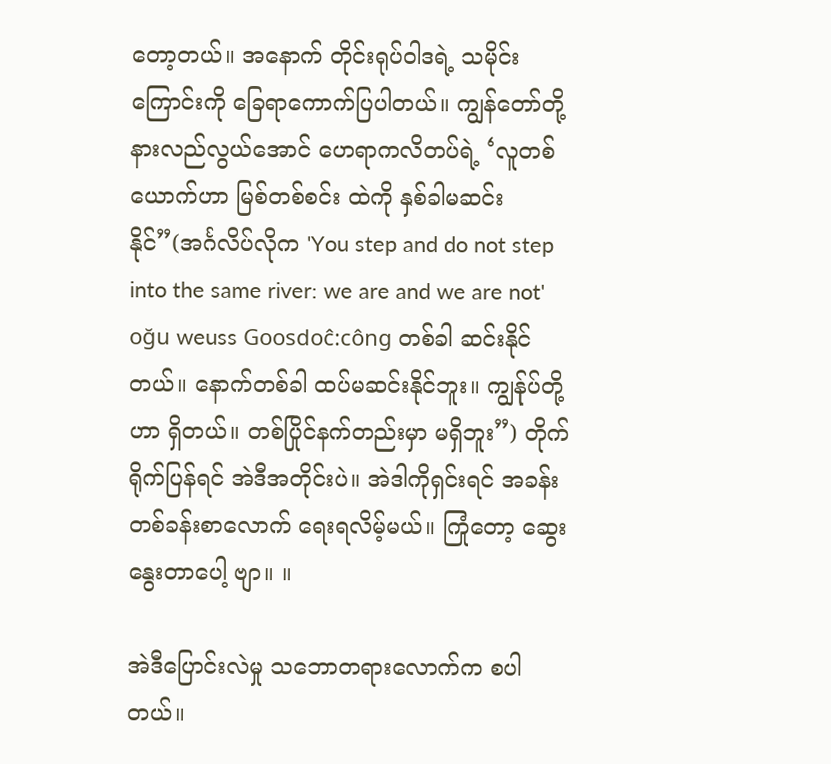တော့တယ်။ အနောက် တိုင်းရုပ်ဝါဒရဲ့ သမိုင်းကြောင်းကို ခြေရာကောက်ပြပါတယ်။ ကျွန်တော်တို့ နားလည်လွယ်အောင် ဟေရာကလိတပ်ရဲ့ ‘လူတစ်ယောက်ဟာ မြစ်တစ်စင်း ထဲကို နှစ်ခါမဆင်းနိုင်”(အင်္ဂလိပ်လိုက 'You step and do not step into the same river: we are and we are not' oğu weuss Goosdoĉ:công တစ်ခါ ဆင်းနိုင်တယ်။ နောက်တစ်ခါ ထပ်မဆင်းနိုင်ဘူး။ ကျွန်ုပ်တို့ဟာ ရှိတယ်။ တစ်ပြိုင်နက်တည်းမှာ မရှိဘူး”) တိုက်ရိုက်ပြန်ရင် အဲဒီအတိုင်းပဲ။ အဲဒါကိုရှင်းရင် အခန်းတစ်ခန်းစာလောက် ရေးရလိမ့်မယ်။ ကြုံတော့ ဆွေး နွေးတာပေါ့ ဗျာ။ ။

အဲဒီပြောင်းလဲမှု သဘောတရားလောက်က စပါတယ်။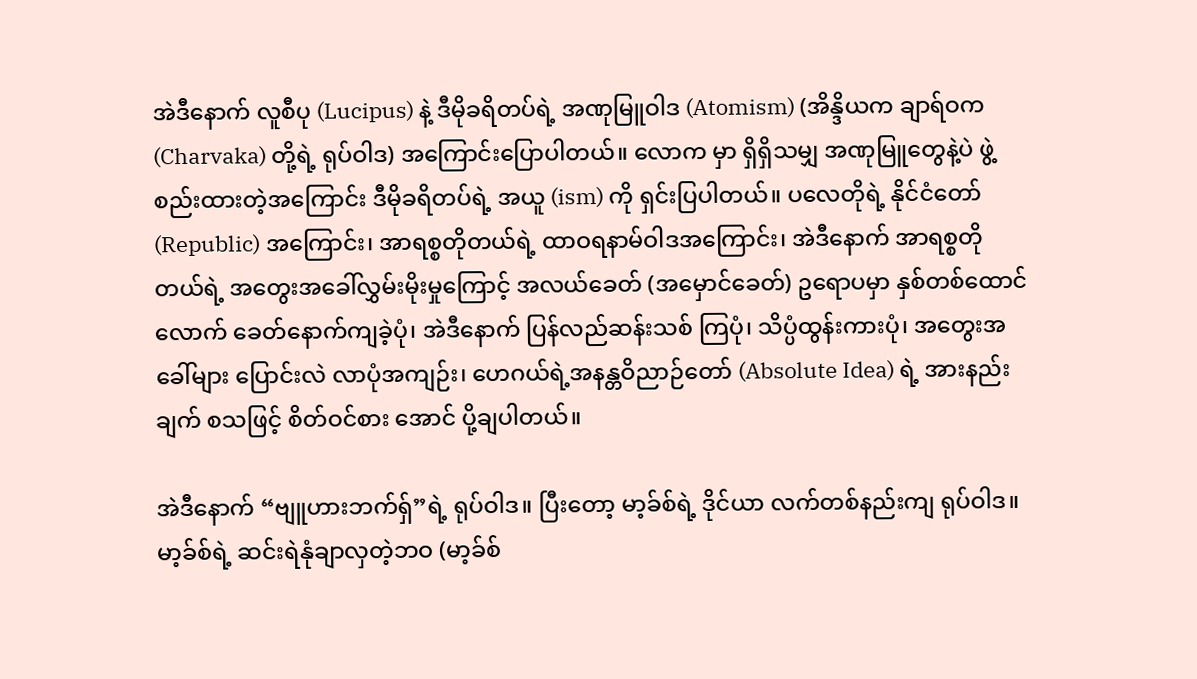အဲဒီနောက် လူစီပု (Lucipus) နဲ့ ဒီမိုခရိတပ်ရဲ့ အဏုမြူဝါဒ (Atomism) (အိန္ဒိယက ချာရ်ဝက (Charvaka) တို့ရဲ့ ရုပ်ဝါဒ) အကြောင်းပြောပါတယ်။ လောက မှာ ရှိရှိသမျှ အဏုမြူတွေနဲ့ပဲ ဖွဲ့စည်းထားတဲ့အကြောင်း ဒီမိုခရိတပ်ရဲ့ အယူ (ism) ကို ရှင်းပြပါတယ်။ ပလေတိုရဲ့ နိုင်ငံတော် (Republic) အကြောင်း၊ အာရစ္စတိုတယ်ရဲ့ ထာဝရနာမ်ဝါဒအကြောင်း၊ အဲဒီနောက် အာရစ္စတိုတယ်ရဲ့ အတွေးအခေါ်လွှမ်းမိုးမှုကြောင့် အလယ်ခေတ် (အမှောင်ခေတ်) ဥရောပမှာ နှစ်တစ်ထောင်လောက် ခေတ်နောက်ကျခဲ့ပုံ၊ အဲဒီနောက် ပြန်လည်ဆန်းသစ် ကြပုံ၊ သိပ္ပံထွန်းကားပုံ၊ အတွေးအခေါ်များ ပြောင်းလဲ လာပုံအကျဉ်း၊ ဟေဂယ်ရဲ့အနန္တဝိညာဉ်တော် (Absolute Idea) ရဲ့ အားနည်းချက် စသဖြင့် စိတ်ဝင်စား အောင် ပို့ချပါတယ်။

အဲဒီနောက် “ဗျူဟားဘက်ရှ်”ရဲ့ ရုပ်ဝါဒ။ ပြီးတော့ မာ့ခ်စ်ရဲ့ ဒိုင်ယာ လက်တစ်နည်းကျ ရုပ်ဝါဒ။ မာ့ခ်စ်ရဲ့ ဆင်းရဲနုံချာလှတဲ့ဘဝ (မာ့ခ်စ်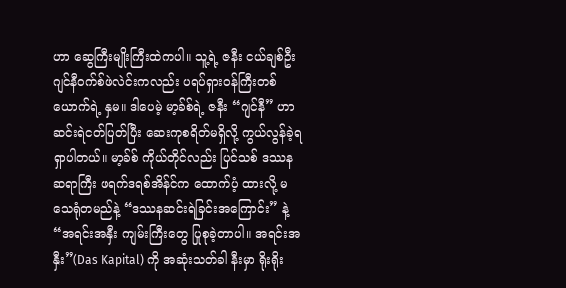ဟာ ဆွေကြီးမျိုးကြီးထဲကပါ။ သူ့ရဲ့ ဇနီး ငယ်ချစ်ဦး ဂျင်နီဝက်စ်ဖဲလဲင်းကလည်း ပရပ်ရှားဝန်ကြီးတစ်ယောက်ရဲ့ နှမ။ ဒါပေမဲ့ မာ့ခ်စ်ရဲ့ ဇနီး “ဂျင်နီ” ဟာ ဆင်းရဲငတ်ပြတ်ပြီး ဆေးကုစရိတ်မရှိလို့ ကွယ်လွန်ခဲ့ရရှာပါတယ်။ မာ့ခ်စ် ကိုယ်တိုင်လည်း ပြင်သစ် ဒဿနဆရာကြီး ဖရက်ဒရစ်အိန်င်က ထောက်ပံ့ ထားလို့ မသေရုံတမည်နဲ့ “ဒဿနဆင်းရဲခြင်းအကြောင်း” နဲ့ “အရင်းအနှီး ကျမ်းကြီးတွေ ပြုစုခဲ့တာပါ။ အရင်းအနှီး”(Das Kapital) ကို အဆုံးသတ်ခါ နီးမှာ ရိုးရိုး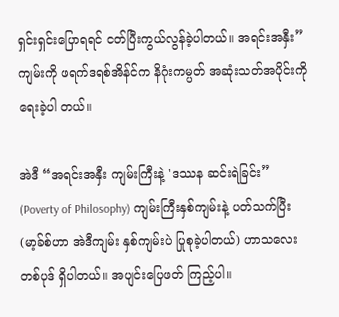ရှင်းရှင်းပြောရရင် ငတ်ပြီးကွယ်လွန်ခဲ့ပါတယ်။ အရင်းအနှီး” ကျမ်းကို ဖရက်ဒရစ်အိန်င်က နိဂုံးကမ္ပတ် အဆုံးသတ်အပိုင်းကို ရေးခဲ့ပါ တယ်။

အဲဒီ “အရင်းအနှီး ကျမ်းကြီးနဲ့ 'ဒဿန ဆင်းရဲခြင်း” (Poverty of Philosophy) ကျမ်းကြီးနှစ်ကျမ်းနဲ့ ပတ်သက်ပြီး (မာ့ခ်စ်ဟာ အဲဒီကျမ်း နှစ်ကျမ်းပဲ ပြုစုခဲ့ပါတယ်) ဟာသလေးတစ်ပုဒ် ရှိပါတယ်။ အပျင်းပြေဖတ် ကြည့်ပါ။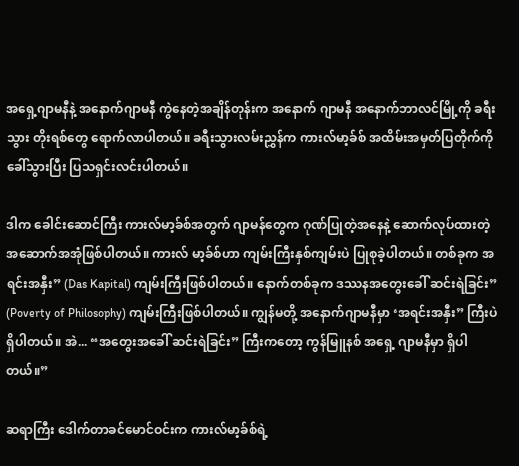အရှေ့ဂျာမနီနဲ့ အနောက်ဂျာမနီ ကွဲနေတဲ့အချိန်တုန်းက အနောက် ဂျာမနီ အနောက်ဘာလင်မြို့ကို ခရီးသွား တိုးရစ်တွေ ရောက်လာပါတယ်။ ခရီးသွားလမ်းညွှန်က ကားလ်မာ့ခ်စ် အထိမ်းအမှတ်ပြတိုက်ကို ခေါ်သွားပြီး ပြသရှင်းလင်းပါတယ်။

ဒါက ခေါင်းဆောင်ကြီး ကားလ်မာ့ခ်စ်အတွက် ဂျာမန်တွေက ဂုဏ်ပြုတဲ့အနေနဲ့ ဆောက်လုပ်ထားတဲ့ အဆောက်အအုံဖြစ်ပါတယ်။ ကားလ် မာ့ခ်စ်ဟာ ကျမ်းကြီးနှစ်ကျမ်းပဲ ပြုစုခဲ့ပါတယ်။ တစ်ခုက အရင်းအနှီး” (Das Kapital) ကျမ်းကြီးဖြစ်ပါတယ်။ နောက်တစ်ခုက ဒဿနအတွေးခေါ် ဆင်းရဲခြင်း” (Poverty of Philosophy) ကျမ်းကြီးဖြစ်ပါတယ်။ ကျွန်မတို့ အနောက်ဂျာမနီမှာ ‘အရင်းအနှီး” ကြီးပဲရှိပါတယ်။ အဲ... “အတွေးအခေါ် ဆင်းရဲခြင်း” ကြီးကတော့ ကွန်မြူနစ် အရှေ့ ဂျာမနီမှာ ရှိပါတယ်။”

ဆရာကြီး ဒေါက်တာခင်မောင်ဝင်းက ကားလ်မာ့ခ်စ်ရဲ့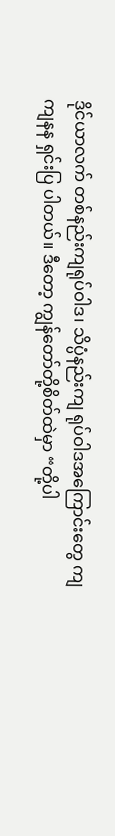ဒိုင်ယာလက် တစ်နည်းကျရုပ်ဝါဒ၊ သိပ္ပံနည်းကျ ရုပ်ဝါဒအကြောင်းတွေ ကျကျနန ရှင်းပြ ပါတယ်။ ဒီတော့ ကျွန်တော်တို့စိတ်ထဲမှာ “တို့ပါ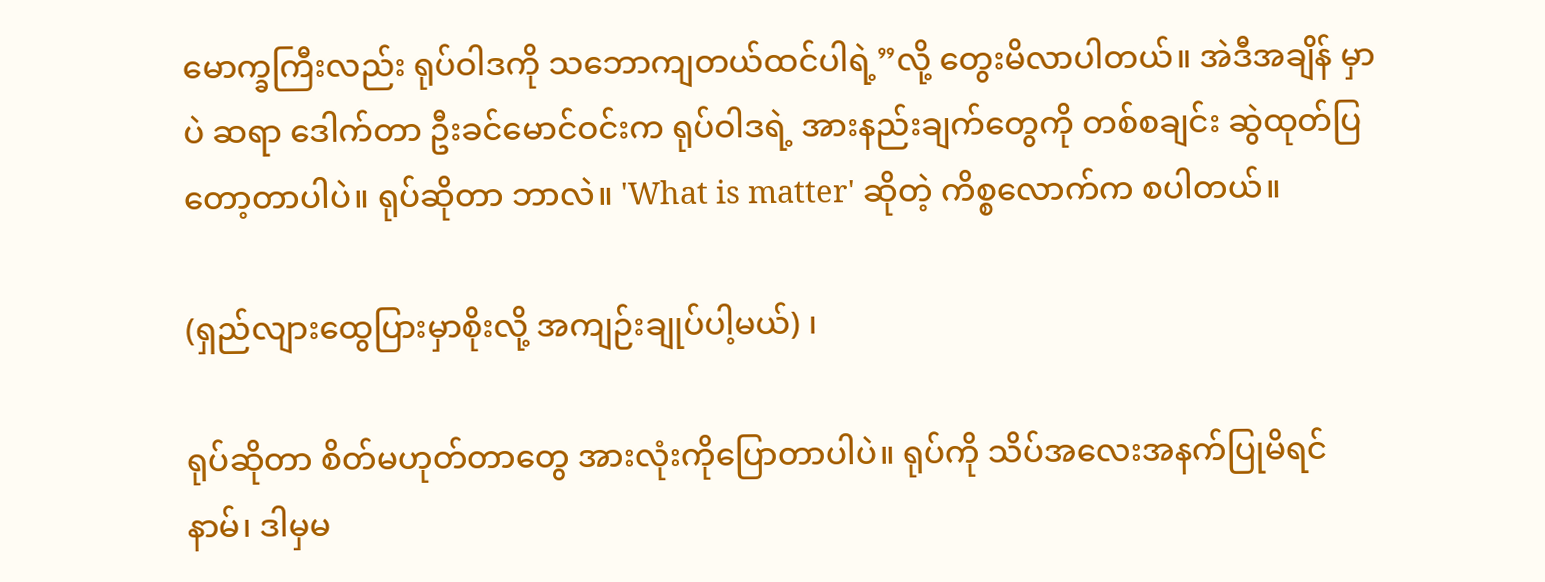မောက္ခကြီးလည်း ရုပ်ဝါဒကို သဘောကျတယ်ထင်ပါရဲ့”လို့ တွေးမိလာပါတယ်။ အဲဒီအချိန် မှာပဲ ဆရာ ဒေါက်တာ ဦးခင်မောင်ဝင်းက ရုပ်ဝါဒရဲ့ အားနည်းချက်တွေကို တစ်စချင်း ဆွဲထုတ်ပြတော့တာပါပဲ။ ရုပ်ဆိုတာ ဘာလဲ။ 'What is matter' ဆိုတဲ့ ကိစ္စလောက်က စပါတယ်။

(ရှည်လျားထွေပြားမှာစိုးလို့ အကျဉ်းချုပ်ပါ့မယ်) ၊

ရုပ်ဆိုတာ စိတ်မဟုတ်တာတွေ အားလုံးကိုပြောတာပါပဲ။ ရုပ်ကို သိပ်အလေးအနက်ပြုမိရင် နာမ်၊ ဒါမှမ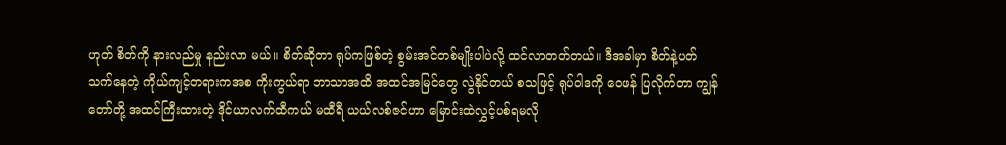ဟုတ် စိတ်ကို နားလည်မှု နည်းလာ မယ်။ စိတ်ဆိုတာ ရုပ်ကဖြစ်တဲ့ စွမ်းအင်တစ်မျိုးပါပဲလို့ ထင်လာတတ်တယ်။ ဒီအခါမှာ စိတ်နဲ့ပတ်သက်နေတဲ့ ကိုယ်ကျင့်တရားကအစ ကိုးကွယ်ရာ ဘာသာအထိ အထင်အမြင်တွေ လွဲနိုင်တယ် စသဖြင့် ရုပ်ဝါဒကို ဝေဖန် ပြလိုက်တာ ကျွန်တော်တို့ အထင်ကြီးထားတဲ့ ဒိုင်ယာလက်ထီကယ် မထီရီ ယယ်လစ်ဇင်ဟာ မြောင်းထဲလွှင့်ပစ်ရမလို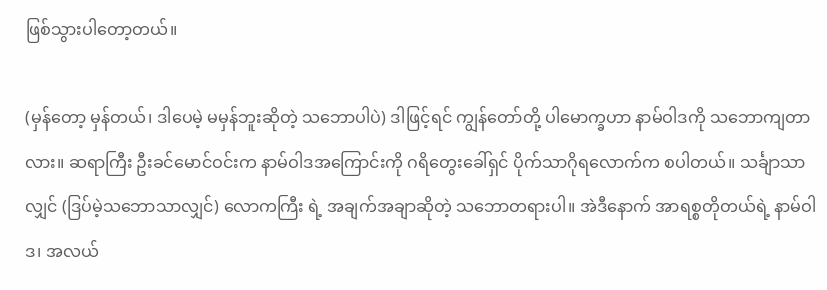ဖြစ်သွားပါတော့တယ်။

(မှန်တော့ မှန်တယ်၊ ဒါပေမဲ့ မမှန်ဘူးဆိုတဲ့ သဘောပါပဲ) ဒါဖြင့်ရင် ကျွန်တော်တို့ ပါမောက္ခဟာ နာမ်ဝါဒကို သဘောကျတာလား။ ဆရာကြီး ဦးခင်မောင်ဝင်းက နာမ်ဝါဒအကြောင်းကို ဂရိတွေးခေါ်ရှင် ပိုက်သာဂိုရလောက်က စပါတယ်။ သင်္ချာသာလျှင် (ဒြပ်မဲ့သဘောသာလျှင်) လောကကြီး ရဲ့ အချက်အချာဆိုတဲ့ သဘောတရားပါ။ အဲဒီနောက် အာရစ္စတိုတယ်ရဲ့ နာမ်ဝါဒ၊ အလယ်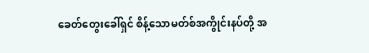ခေတ်တွေးခေါ်ရှင် စိန့်သောမတ်စ်အကွိုင်းနပ်တို့ အ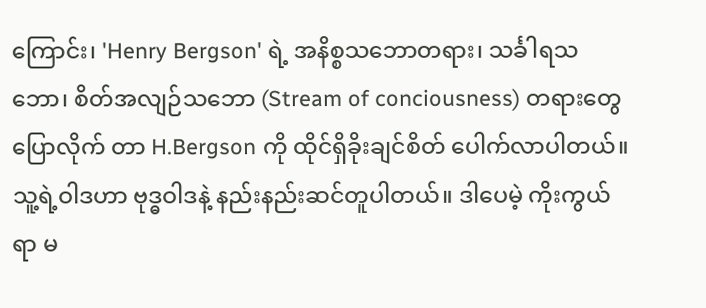ကြောင်း၊ 'Henry Bergson' ရဲ့ အနိစ္စသဘောတရား၊ သင်္ခါရသဘော၊ စိတ်အလျဉ်သဘော (Stream of conciousness) တရားတွေ ပြောလိုက် တာ H.Bergson ကို ထိုင်ရှိခိုးချင်စိတ် ပေါက်လာပါတယ်။ သူ့ရဲ့ဝါဒဟာ ဗုဒ္ဓဝါဒနဲ့ နည်းနည်းဆင်တူပါတယ်။ ဒါပေမဲ့ ကိုးကွယ်ရာ မ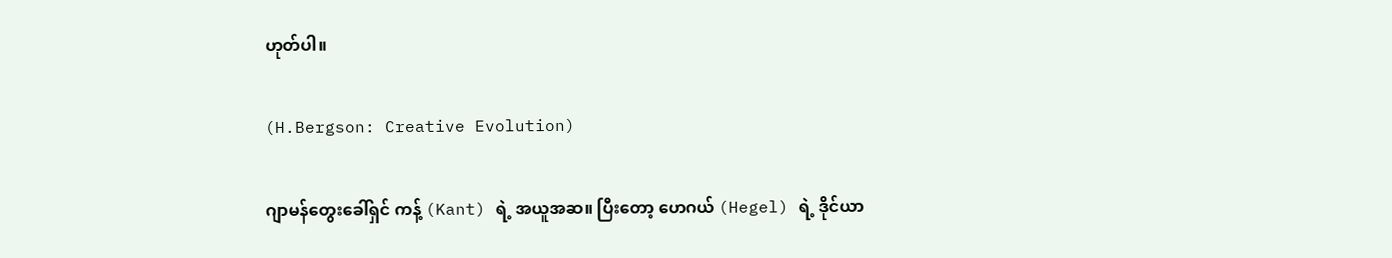ဟုတ်ပါ။

(H.Bergson: Creative Evolution)

ဂျာမန်တွေးခေါ်ရှင် ကန့် (Kant) ရဲ့ အယူအဆ။ ပြီးတော့ ဟေဂယ် (Hegel) ရဲ့ ဒိုင်ယာ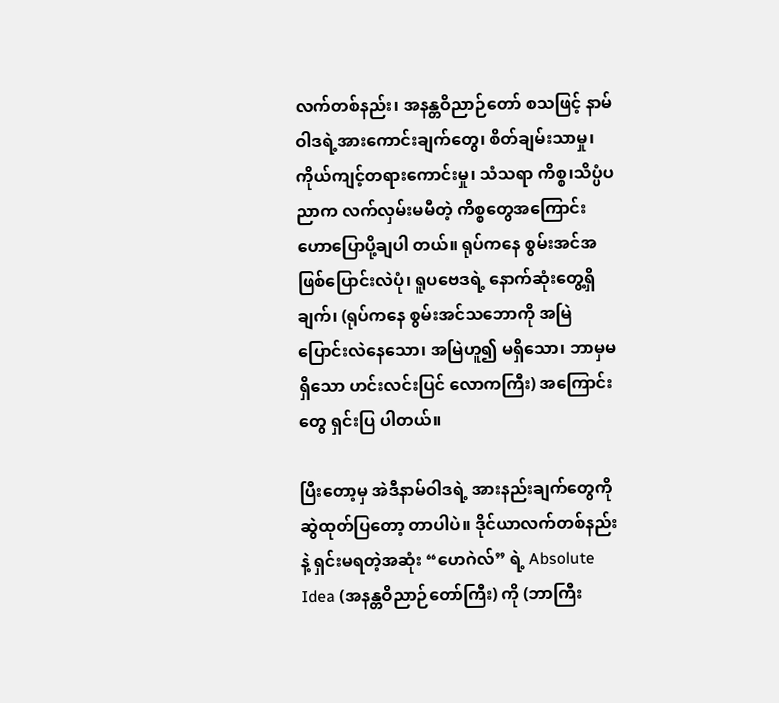လက်တစ်နည်း၊ အနန္တဝိညာဉ်တော် စသဖြင့် နာမ်ဝါဒရဲ့အားကောင်းချက်တွေ၊ စိတ်ချမ်းသာမှု၊ ကိုယ်ကျင့်တရားကောင်းမှု၊ သံသရာ ကိစ္စ၊သိပ္ပံပညာက လက်လှမ်းမမီတဲ့ ကိစ္စတွေအကြောင်း ဟောပြောပို့ချပါ တယ်။ ရုပ်ကနေ စွမ်းအင်အဖြစ်ပြောင်းလဲပုံ၊ ရူပဗေဒရဲ့ နောက်ဆုံးတွေ့ရှိ ချက်၊ (ရုပ်ကနေ စွမ်းအင်သဘောကို အမြဲပြောင်းလဲနေသော၊ အမြဲဟူ၍ မရှိသော၊ ဘာမှမရှိသော ဟင်းလင်းပြင် လောကကြီး) အကြောင်းတွေ ရှင်းပြ ပါတယ်။

ပြီးတော့မှ အဲဒီနာမ်ဝါဒရဲ့ အားနည်းချက်တွေကို ဆွဲထုတ်ပြတော့ တာပါပဲ။ ဒိုင်ယာလက်တစ်နည်းနဲ့ ရှင်းမရတဲ့အဆုံး “ဟေဂဲလ်” ရဲ့ Absolute Idea (အနန္တဝိညာဉ်တော်ကြီး) ကို (ဘာကြီး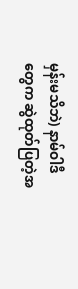မှန်းမသိဘဲ) နာမ်ဝါဒီ တွေက ဆွဲထုတ်ပြတဲ့အ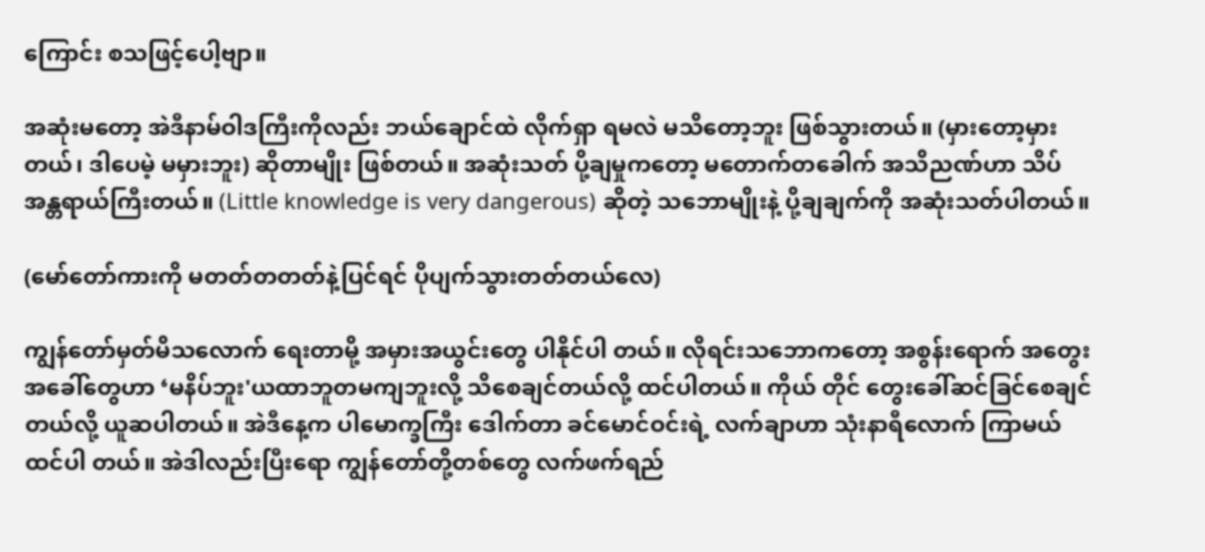ကြောင်း စသဖြင့်ပေါ့ဗျာ။

အဆုံးမတော့ အဲဒီနာမ်ဝါဒကြီးကိုလည်း ဘယ်ချောင်ထဲ လိုက်ရှာ ရမလဲ မသိတော့ဘူး ဖြစ်သွားတယ်။ (မှားတော့မှားတယ်၊ ဒါပေမဲ့ မမှားဘူး) ဆိုတာမျိုး ဖြစ်တယ်။ အဆုံးသတ် ပို့ချမှုကတော့ မတောက်တခေါက် အသိညဏ်ဟာ သိပ်အန္တရာယ်ကြီးတယ်။ (Little knowledge is very dangerous) ဆိုတဲ့ သဘောမျိုးနဲ့ ပို့ချချက်ကို အဆုံးသတ်ပါတယ်။

(မော်တော်ကားကို မတတ်တတတ်နဲ့ပြင်ရင် ပိုပျက်သွားတတ်တယ်လေ)

ကျွန်တော်မှတ်မိသလောက် ရေးတာမို့ အမှားအယွင်းတွေ ပါနိုင်ပါ တယ်။ လိုရင်းသဘောကတော့ အစွန်းရောက် အတွေးအခေါ်တွေဟာ ‘မနိပ်ဘူး'ယထာဘူတမကျဘူးလို့ သိစေချင်တယ်လို့ ထင်ပါတယ်။ ကိုယ် တိုင် တွေးခေါ်ဆင်ခြင်စေချင်တယ်လို့ ယူဆပါတယ်။ အဲဒီနေ့က ပါမောက္ခကြီး ဒေါက်တာ ခင်မောင်ဝင်းရဲ့ လက်ချာဟာ သုံးနာရီလောက် ကြာမယ် ထင်ပါ တယ်။ အဲဒါလည်းပြီးရော ကျွန်တော်တို့တစ်တွေ လက်ဖက်ရည်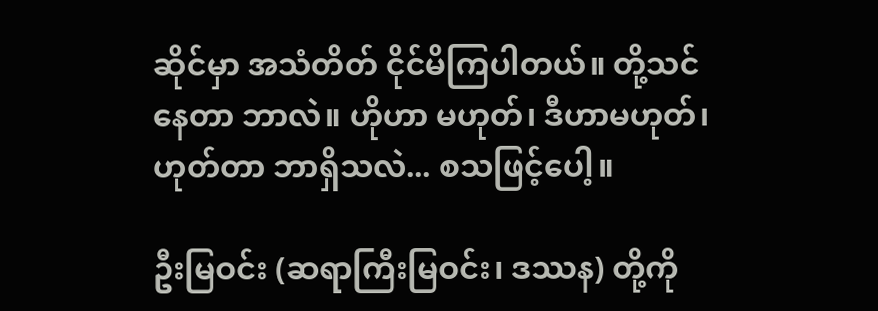ဆိုင်မှာ အသံတိတ် ငိုင်မိကြပါတယ်။ တို့သင်နေတာ ဘာလဲ။ ဟိုဟာ မဟုတ်၊ ဒီဟာမဟုတ်၊ ဟုတ်တာ ဘာရှိသလဲ... စသဖြင့်ပေါ့။

ဦးမြဝင်း (ဆရာကြီးမြဝင်း၊ ဒဿန) တို့ကို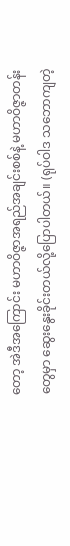တော့ အဲဒီအကြောင်း မဟာဝိဇ္ဇာအရည်အချင်းစစ်နဲ့ မဟာဝိဇ္ဇာတန်းတွေမှာ ဆွေးနွေးခိုင်းတယ်လို့ပြောပါတယ်။ (ရုပ်ဝါဒ သဘောကျတဲ့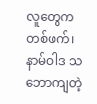လူတွေက တစ်ဖက်၊ နာမ်ဝါဒ သဘောကျတဲ့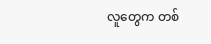လူတွေက တစ်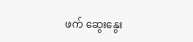ဖက် ဆွေးနွေး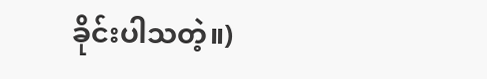ခိုင်းပါသတဲ့။)